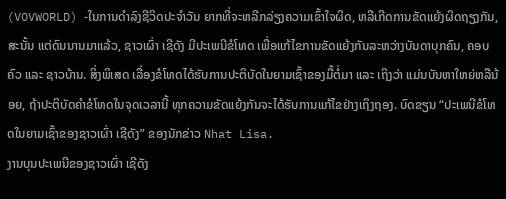(VOVWORLD) -ໃນການດຳລົງຊີວິດປະຈຳວັນ ຍາກທີ່ຈະຫລີກລ່ຽງຄວາມເຂົ້າໃຈຜິດ, ຫລືເກີດການຂັດແຍ້ງຜິດຖຽງກັນ, ສະນັ້ນ ແຕ່ດົນນານມາແລ້ວ, ຊາວເຜົ່າ ເຊີດັງ ມີປະເພນີຂໍໂທດ ເພື່ອແກ້ໄຂການຂັດແຍ້ງກັນລະຫວ່າງບັນດາບຸກຄົນ, ຄອບຄົວ ແລະ ຊາວບ້ານ. ສິ່ງພິເສດ ເລື່ອງຂໍໂທດໄດ້ຮັບການປະຕິບັດໃນຍາມເຊົ້າຂອງມື້ຕໍ່ມາ ແລະ ເຖິງວ່າ ແມ່ນບັນຫາໃຫຍ່ຫລືນ້ອຍ, ຖ້າປະຕິບັດຄຳຂໍໂທດໃນຈຸດເວລານີ້ ທຸກຄວາມຂັດແຍ້ງກັນຈະໄດ້ຮັບການແກ້ໄຂຢ່າງເຖິງຖອງ. ບົດຂຽນ “ປະເພນີຂໍໂທດໃນຍາມເຊົ້າຂອງຊາວເຜົ່າ ເຊີດັງ” ຂອງນັກຂ່າວ Nhat Lisa.
ງານບຸນປະເພນີຂອງຊາວເຜົ່າ ເຊີດັງ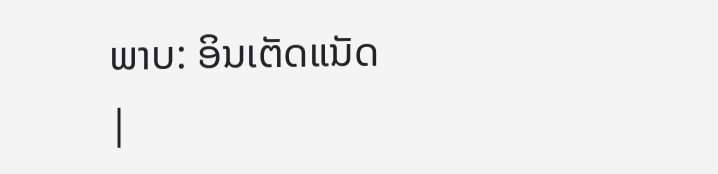ພາບ: ອິນເຕັດແນັດ
|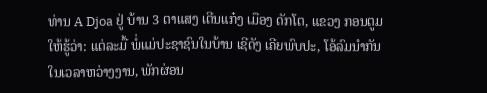ທ່ານ A Djoa ຢູ່ ບ້ານ 3 ຕາແສງ ເຕີນແກ໋ງ ເມືອງ ດັກໂຕ, ແຂວງ ກອນຕູມ ໃຫ້ຮູ້ວ່າ: ແຕ່ລະມື້ ພໍ່ແມ່ປະຊາຊົນໃນບ້ານ ເຊີດັງ ເຄີຍພົບປະ, ໂອ້ລົມນຳກັນໃນເວລາຫວ່າງງານ, ພັກຜ່ອນ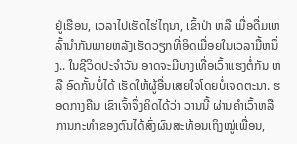ຢູ່ເຮືອນ, ເວລາໄປເຮັດໄຮ່ໄຖນາ, ເຂົ້າປ່າ ຫລື ເມື່ອດື່ມເຫລົ້ານຳກັນພາຍຫລັງເຮັດວຽກທີ່ອິດເມື່ອຍໃນເວລາມື້ຫນຶ່ງ.. ໃນຊີວິດປະຈຳວັນ ອາດຈະມີບາງເທື່ອເວົ້າແຮງຕໍ່ກັນ ຫລື ອົດກັ້ນບໍ່ໄດ້ ເຮັດໃຫ້ຜູ້ອື່ນເສຍໃຈໂດຍບໍ່ເຈດຕະນາ. ຮອດກາງຄືນ ເຂົາເຈົ້າຈຶ່ງຄິດໄດ້ວ່າ ວານນີ້ ຜ່ານຄຳເວົ້າຫລືການກະທຳຂອງຕົນໄດ້ສົ່ງຜົນສະທ້ອນເຖິງໝູ່ເພື່ອນ,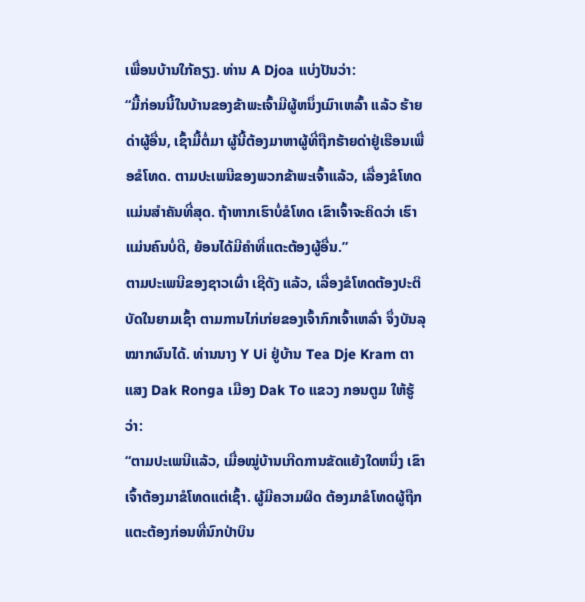ເພື່ອນບ້ານໃກ້ຄຽງ. ທ່ານ A Djoa ແບ່ງປັນວ່າ:
“ມື້ກ່ອນນີ້ໃນບ້ານຂອງຂ້າພະເຈົ້າມີຜູ້ຫນຶ່ງເມົາເຫລົ້າ ແລ້ວ ຮ້າຍດ່າຜູ້ອື່ນ, ເຊົ້າມື້ຕໍ່ມາ ຜູ້ນີ້ຕ້ອງມາຫາຜູ້ທີ່ຖືກຮ້າຍດ່າຢູ່ເຮືອນເພື່ອຂໍໂທດ. ຕາມປະເພນີຂອງພວກຂ້າພະເຈົ້າແລ້ວ, ເລື່ອງຂໍໂທດແມ່ນສຳຄັນທີ່ສຸດ. ຖ້າຫາກເຮົາບໍ່ຂໍໂທດ ເຂົາເຈົ້າຈະຄິດວ່າ ເຮົາແມ່ນຄົນບໍ່ດີ, ຍ້ອນໄດ້ມີຄຳທີ່ແຕະຕ້ອງຜູ້ອື່ນ.”
ຕາມປະເພນີຂອງຊາວເຜົ່າ ເຊີດັງ ແລ້ວ, ເລື່ອງຂໍໂທດຕ້ອງປະຕິບັດໃນຍາມເຊົ້າ ຕາມການໄກ່ເກ່ຍຂອງເຈົ້າກົກເຈົ້າເຫລົ່າ ຈຶ່ງບັນລຸໝາກຜົນໄດ້. ທ່ານນາງ Y Ui ຢູ່ບ້ານ Tea Dje Kram ຕາແສງ Dak Ronga ເມືອງ Dak To ແຂວງ ກອນຕູມ ໃຫ້ຮູ້ວ່າ:
“ຕາມປະເພນີແລ້ວ, ເມື່ອໝູ່ບ້ານເກີດການຂັດແຍ້ງໃດຫນຶ່ງ ເຂົາເຈົ້າຕ້ອງມາຂໍໂທດແຕ່ເຊົ້າ. ຜູ້ມີຄວາມຜິດ ຕ້ອງມາຂໍໂທດຜູ້ຖືກແຕະຕ້ອງກ່ອນທີ່ນົກປ່າບິນ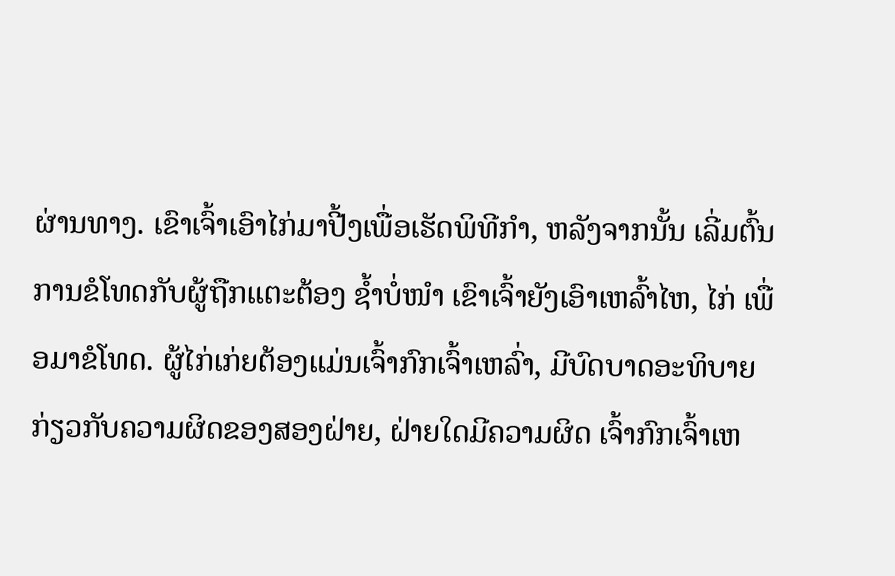ຜ່ານທາງ. ເຂົາເຈົ້າເອົາໄກ່ມາປີ້ງເພື່ອເຮັດພິທີກຳ, ຫລັງຈາກນັ້ນ ເລີ່ມຕົ້ນການຂໍໂທດກັບຜູ້ຖືກແຕະຕ້ອງ ຊ້ຳບໍ່ໜຳ ເຂົາເຈົ້າຍັງເອົາເຫລົ້າໄຫ, ໄກ່ ເພື່ອມາຂໍໂທດ. ຜູ້ໄກ່ເກ່ຍຕ້ອງແມ່ນເຈົ້າກົກເຈົ້າເຫລົ່າ, ມີບົດບາດອະທິບາຍກ່ຽວກັບຄວາມຜິດຂອງສອງຝ່າຍ, ຝ່າຍໃດມີຄວາມຜິດ ເຈົ້າກົກເຈົ້າເຫ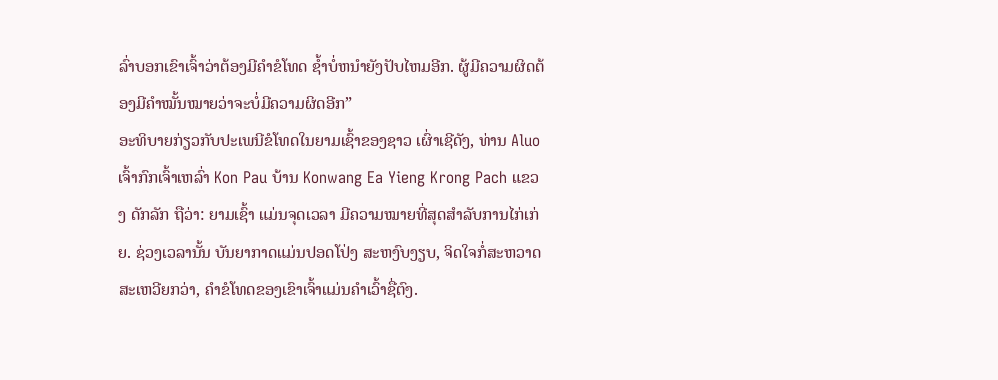ລົ່າບອກເຂົາເຈົ້າວ່າຕ້ອງມີຄຳຂໍໂທດ ຊ້ຳບໍ່ຫນຳຍັງປັບໄຫມອີກ. ຜູ້ມີຄວາມຜິດຕ້ອງມີຄຳໝັ້ນໝາຍວ່າຈະບໍ່ມີຄວາມຜິດອີກ”
ອະທິບາຍກ່ຽວກັບປະເພນີຂໍໂທດໃນຍາມເຊົ້າຂອງຊາວ ເຜົ່າເຊີດັງ, ທ່ານ Aluo ເຈົ້າກົກເຈົ້າເຫລົ່າ Kon Pau ບ້ານ Konwang Ea Yieng Krong Pach ແຂວງ ດັກລັກ ຖືວ່າ: ຍາມເຊົ້າ ແມ່ນຈຸດເວລາ ມີຄວາມໝາຍທີ່ສຸດສຳລັບການໄກ່ເກ່ຍ. ຊ່ວງເວລານັ້ນ ບັນຍາກາດແມ່ນປອດໂປ່ງ ສະຫງົບງຽບ, ຈິດໃຈກໍ່ສະຫວາດສະເຫວີຍກວ່າ, ຄຳຂໍໂທດຂອງເຂົາເຈົ້າແມ່ນຄຳເວົ້າຊື່ຕົງ.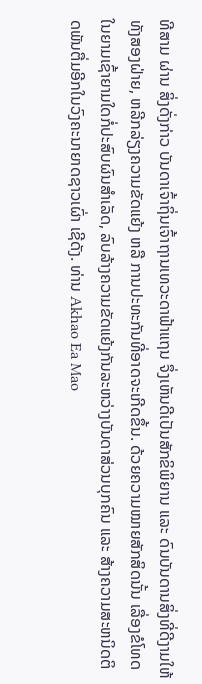ທີສາມ ຜ່ານ ສິ່ງດັ່ງກ່າວ ບັນດາເຈົ້າຖິ່ນເຈົ້າຖານເທວະດາຟ້າແຖນ ຈຶ່ງເຫັນດີເປັນສັກຂິພິຍານ ແລະ ດົນບັນດານສິ່ງທີ່ດີງາມໃຫ້ທັງສອງຝ່າຍ, ຫລີກລ່ຽງຄວາມຂັດແຍ້ງ ຫລື ການປະທະກັນທີ່ອາດຈະເກີດຂຶ້ນ. ດ້ວຍຄວາມໝາຍສັກສິດນັ້ນ ເລື່ອງຂໍໂທດໃນຍາມເຊົ້າຍາມໃດກໍ່ປະສົບຜົນສຳເລັດ, ລົບລ້າງຄວາມຂັດແຍ້ງກັນລະຫວ່າງບັນດາສ່ວນບຸກຄົນ ແລະ ສ້າງຄວາມສະຫນິດຕິດພັນຕື່ມອີກໃນວົງຄະນາຍາດຊາວເຜົ່າ ເຊີດັງ. ທ່ານ Akhao Ea Mao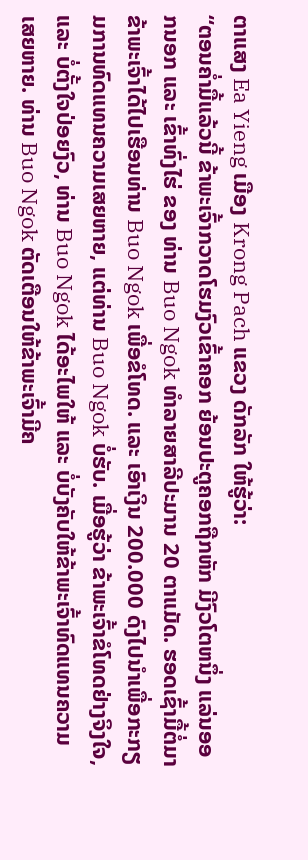ຕາແສງ Ea Yieng ເມືອງ Krong Pach ແຂວງ ດັກລັກ ໃຫ້ຮູ້ວ່າ:
“ຕອນຄ່ຳມື້ແລ້ວນີ້ ຂ້າພະເຈົ້າກວາດໂຮມງົວເຂົ້າຄອກ ຍ້ອນປະຕູຄອກຖືກຫັກ ມີງົວໂຕຫນຶ່ງ ແລ່ນອອກນອກ ແລະ ເຂົ້າທົ່ງໄຮ່ ຂອງ ທ່ານ Buo Ngok ທຳລາຍສາລີປະມານ 20 ຕາແມັດ. ຮອດເຊົ້າມື້ຕໍ່ມາ ຂ້າພະເຈົ້າໄດ້ໄປເຮືອນທ່ານ Buo Ngok ເພື່ອຂໍໂທດ. ແລະ ເອົາເງິນ 200.000 ດົງໄປນຳເພື່ອກະກຽມການທົດແທນຄວາມເສຍຫາຍ, ແຕ່ທ່ານ Buo Ngok ບໍ່ຮັບ. ເມື່ອຮູ້ວ່າ ຂ້າພະເຈົ້າຂໍໂທດຢ່າງຈິງໃຈ, ແລະ ບໍ່ຕັ້ງໃຈປ່ອຍງົວ, ທ່ານ Buo Ngok ໄດ້ອະໄພໃຫ້ ແລະ ບໍ່ບັງຄັບໃຫ້ຂ້າພະເຈົ້າທົດແທນຄວາມເສຍຫາຍ. ທ່ານ Buo Ngok ຕັດເຕືອນໃຫ້ຂ້າພະເຈົ້າມີຄ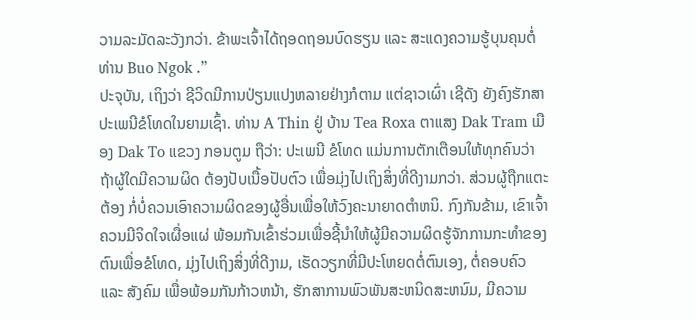ວາມລະມັດລະວັງກວ່າ. ຂ້າພະເຈົ້າໄດ້ຖອດຖອນບົດຮຽນ ແລະ ສະແດງຄວາມຮູ້ບຸນຄຸນຕໍ່ທ່ານ Buo Ngok .”
ປະຈຸບັນ, ເຖິງວ່າ ຊີວິດມີການປ່ຽນແປງຫລາຍຢ່າງກໍຕາມ ແຕ່ຊາວເຜົ່າ ເຊີດັງ ຍັງຄົງຮັກສາປະເພນີຂໍໂທດໃນຍາມເຊົ້າ. ທ່ານ A Thin ຢູ່ ບ້ານ Tea Roxa ຕາແສງ Dak Tram ເມືອງ Dak To ແຂວງ ກອນຕູມ ຖືວ່າ: ປະເພນີ ຂໍໂທດ ແມ່ນການຕັກເຕືອນໃຫ້ທຸກຄົນວ່າ ຖ້າຜູ້ໃດມີຄວາມຜິດ ຕ້ອງປັບເນື້ອປັບຕົວ ເພື່ອມຸ່ງໄປເຖິງສິ່ງທີ່ດີງາມກວ່າ. ສ່ວນຜູ້ຖືກແຕະຕ້ອງ ກໍ່ບໍ່ຄວນເອົາຄວາມຜິດຂອງຜູ້ອື່ນເພື່ອໃຫ້ວົງຄະນາຍາດຕຳຫນິ. ກົງກັນຂ້າມ, ເຂົາເຈົ້າຄວນມີຈິດໃຈເຜື່ອແຜ່ ພ້ອມກັນເຂົ້າຮ່ວມເພື່ອຊີ້ນຳໃຫ້ຜູ້ມີຄວາມຜິດຮູ້ຈັກການກະທຳຂອງຕົນເພື່ອຂໍໂທດ, ມຸ່ງໄປເຖິງສິ່ງທີ່ດີງາມ, ເຮັດວຽກທີ່ມີປະໂຫຍດຕໍ່ຕົນເອງ, ຕໍ່ຄອບຄົວ ແລະ ສັງຄົມ ເພື່ອພ້ອມກັນກ້າວຫນ້າ, ຮັກສາການພົວພັນສະຫນິດສະຫນົມ, ມີຄວາມ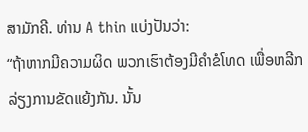ສາມັກຄີ. ທ່ານ A thin ແບ່ງປັນວ່າ:
“ຖ້າຫາກມີຄວາມຜິດ ພວກເຮົາຕ້ອງມີຄຳຂໍໂທດ ເພື່ອຫລີກລ່ຽງການຂັດແຍ້ງກັນ. ນັ້ນ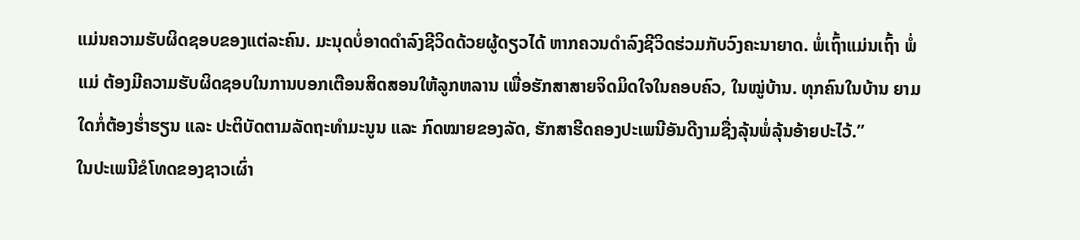ແມ່ນຄວາມຮັບຜິດຊອບຂອງແຕ່ລະຄົນ. ມະນຸດບໍ່ອາດດຳລົງຊີວິດດ້ວຍຜູ້ດຽວໄດ້ ຫາກຄວນດຳລົງຊີວິດຮ່ວມກັບວົງຄະນາຍາດ. ພໍ່ເຖົ້າແມ່ນເຖົ້າ ພໍ່ແມ່ ຕ້ອງມີຄວາມຮັບຜິດຊອບໃນການບອກເຕືອນສິດສອນໃຫ້ລູກຫລານ ເພື່ອຮັກສາສາຍຈິດມິດໃຈໃນຄອບຄົວ, ໃນໝູ່ບ້ານ. ທຸກຄົນໃນບ້ານ ຍາມໃດກໍ່ຕ້ອງຮ່ຳຮຽນ ແລະ ປະຕິບັດຕາມລັດຖະທຳມະນູນ ແລະ ກົດໝາຍຂອງລັດ, ຮັກສາຮີດຄອງປະເພນີອັນດີງາມຊື່ງລຸ້ນພໍ່ລຸ້ນອ້າຍປະໄວ້.”
ໃນປະເພນີຂໍໂທດຂອງຊາວເຜົ່າ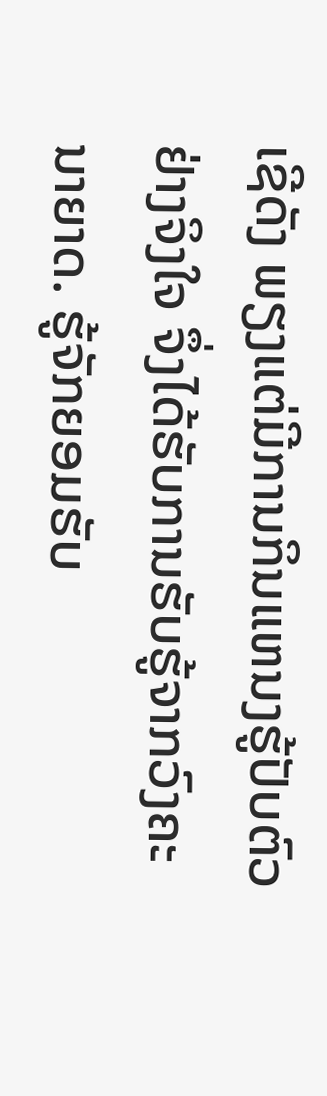ເຊີດັງ ພຽງແຕ່ມີການກິນແຫນງຮູ້ປັບຕົວຢ່າງຈິງໃຈ ຈຶ່ງໄດ້ຮັບການຮັບຮູ້ຈາກວົງຄະນາຍາດ. ຮູ້ຈັກຍອມຮັບ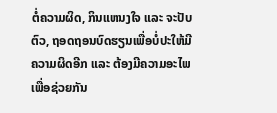ຕໍ່ຄວາມຜິດ, ກິນແຫນງໃຈ ແລະ ຈະປັບຕົວ, ຖອດຖອນບົດຮຽນເພື່ອບໍ່ປະໃຫ້ມີຄວາມຜິດອີກ ແລະ ຕ້ອງມີຄວາມອະໄພເພື່ອຊ່ວຍກັນ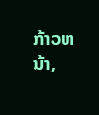ກ້າວຫນ້າ,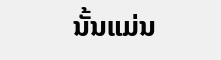ນັ້ນແມ່ນ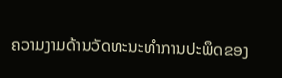ຄວາມງາມດ້ານວັດທະນະທຳການປະພຶດຂອງ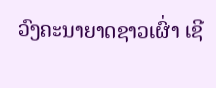ວົງຄະນາຍາດຊາວເຜົ່າ ເຊີ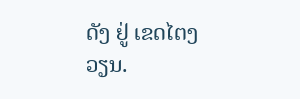ດັງ ຢູ່ ເຂດໄຕງວຽນ.